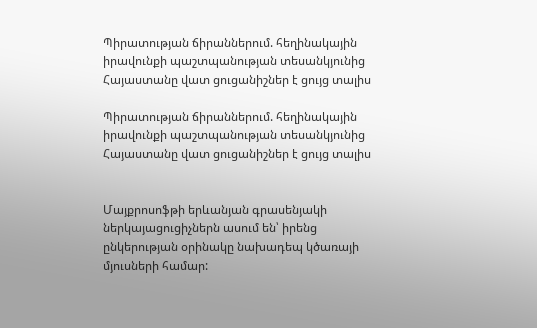Պիրատության ճիրաններում. հեղինակային իրավունքի պաշտպանության տեսանկյունից Հայաստանը վատ ցուցանիշներ է ցույց տալիս

Պիրատության ճիրաններում. հեղինակային իրավունքի պաշտպանության տեսանկյունից Հայաստանը վատ ցուցանիշներ է ցույց տալիս


Մայքրոսոֆթի երևանյան գրասենյակի ներկայացուցիչներն ասում են՝ իրենց ընկերության օրինակը նախադեպ կծառայի մյուսների համար: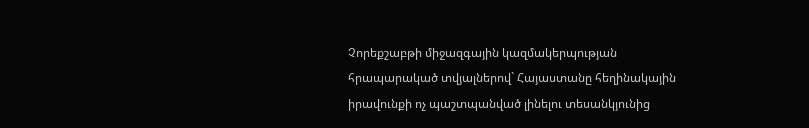Չորեքշաբթի միջազգային կազմակերպության հրապարակած տվյալներով` Հայաստանը հեղինակային իրավունքի ոչ պաշտպանված լինելու տեսանկյունից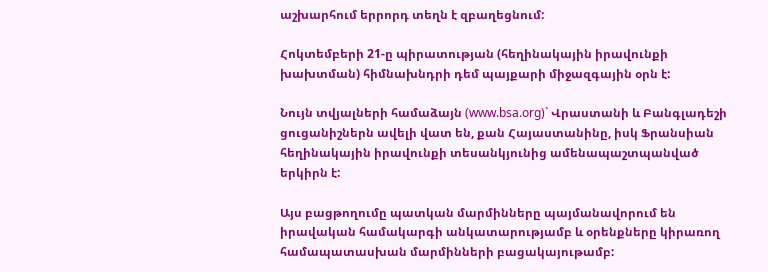աշխարհում երրորդ տեղն է զբաղեցնում:

Հոկտեմբերի 21-ը պիրատության (հեղինակային իրավունքի խախտման) հիմնախնդրի դեմ պայքարի միջազգային օրն է:

Նույն տվյալների համաձայն (www.bsa.org)` Վրաստանի և Բանգլադեշի ցուցանիշներն ավելի վատ են, քան Հայաստանինը, իսկ Ֆրանսիան հեղինակային իրավունքի տեսանկյունից ամենապաշտպանված երկիրն է:

Այս բացթողումը պատկան մարմինները պայմանավորում են իրավական համակարգի անկատարությամբ և օրենքները կիրառող համապատասխան մարմինների բացակայութամբ: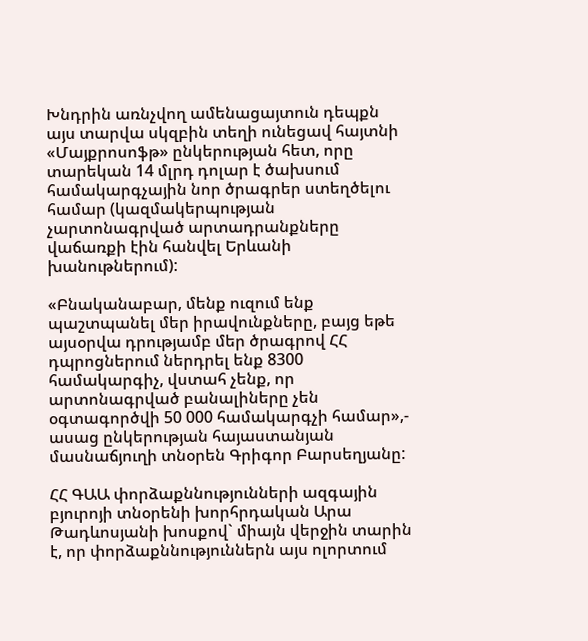Խնդրին առնչվող ամենացայտուն դեպքն այս տարվա սկզբին տեղի ունեցավ հայտնի «Մայքրոսոֆթ» ընկերության հետ, որը տարեկան 14 մլրդ դոլար է ծախսում համակարգչային նոր ծրագրեր ստեղծելու համար (կազմակերպության չարտոնագրված արտադրանքները վաճառքի էին հանվել Երևանի խանութներում):

«Բնականաբար, մենք ուզում ենք պաշտպանել մեր իրավունքները, բայց եթե այսօրվա դրությամբ մեր ծրագրով ՀՀ դպրոցներում ներդրել ենք 8300 համակարգիչ, վստահ չենք, որ արտոնագրված բանալիները չեն օգտագործվի 50 000 համակարգչի համար»,- ասաց ընկերության հայաստանյան մասնաճյուղի տնօրեն Գրիգոր Բարսեղյանը:

ՀՀ ԳԱԱ փորձաքննությունների ազգային բյուրոյի տնօրենի խորհրդական Արա Թադևոսյանի խոսքով` միայն վերջին տարին է, որ փորձաքննություններն այս ոլորտում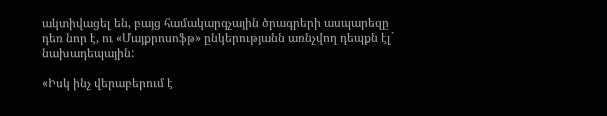ակտիվացել են, բայց համակարգչային ծրագրերի ասպարեզը դեռ նոր է, ու «Մայքրոսոֆթ» ընկերությանն առնչվող դեպքն էլ` նախադեպային:

«Իսկ ինչ վերաբերում է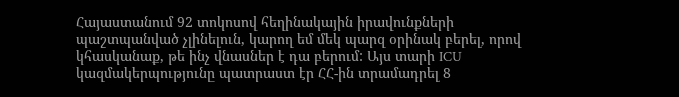Հայաստանում 92 տոկոսով հեղինակային իրավունքների պաշտպանված չլինելուն, կարող եմ մեկ պարզ օրինակ բերել, որով կհասկանաք, թե ինչ վնասներ է դա բերում: Այս տարի ICU կազմակերպությունը պատրաստ էր ՀՀ-ին տրամադրել 8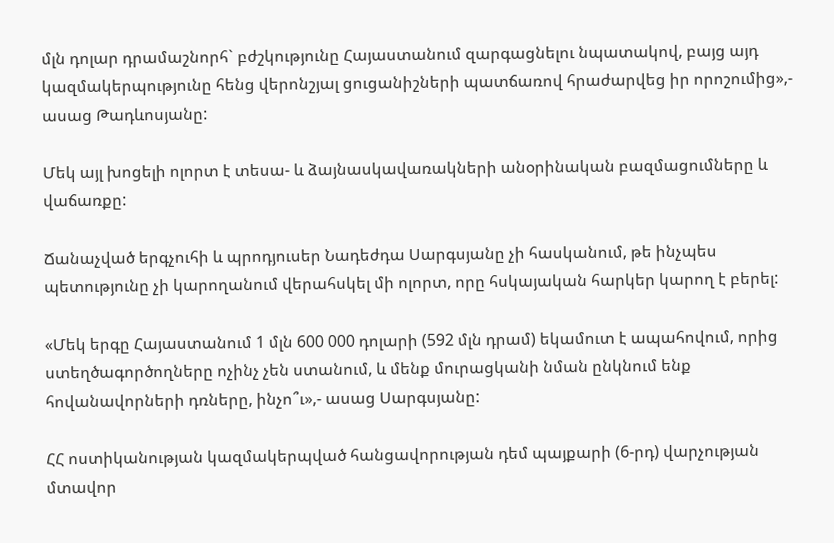մլն դոլար դրամաշնորհ` բժշկությունը Հայաստանում զարգացնելու նպատակով, բայց այդ կազմակերպությունը հենց վերոնշյալ ցուցանիշների պատճառով հրաժարվեց իր որոշումից»,- ասաց Թադևոսյանը:

Մեկ այլ խոցելի ոլորտ է տեսա- և ձայնասկավառակների անօրինական բազմացումները և վաճառքը:

Ճանաչված երգչուհի և պրոդյուսեր Նադեժդա Սարգսյանը չի հասկանում, թե ինչպես պետությունը չի կարողանում վերահսկել մի ոլորտ, որը հսկայական հարկեր կարող է բերել:

«Մեկ երգը Հայաստանում 1 մլն 600 000 դոլարի (592 մլն դրամ) եկամուտ է ապահովում, որից ստեղծագործողները ոչինչ չեն ստանում, և մենք մուրացկանի նման ընկնում ենք հովանավորների դռները, ինչո՞ւ»,- ասաց Սարգսյանը:

ՀՀ ոստիկանության կազմակերպված հանցավորության դեմ պայքարի (6-րդ) վարչության մտավոր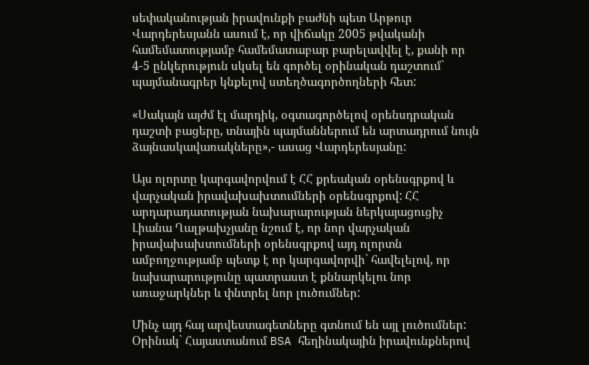սեփականության իրավունքի բաժնի պետ Արթուր Վարդերեսյանն ասում է, որ վիճակը 2005 թվականի համեմատությամբ համեմատաբար բարելավվել է, քանի որ 4-5 ընկերություն սկսել են գործել օրինական դաշտում` պայմանագրեր կնքելով ստեղծագործողների հետ:

«Սակայն այժմ էլ մարդիկ, օգտագործելով օրենսդրական դաշտի բացերը, տնային պայմաններում են արտադրում նույն ձայնասկավառակները»,- ասաց Վարդերեսյանը:

Այս ոլորտը կարգավորվում է ՀՀ քրեական օրենսգրքով և վարչական իրավախախտումների օրենսգրքով: ՀՀ արդարադատության նախարարության ներկայացուցիչ Լիանա Ղալթախչյանը նշում է, որ նոր վարչական իրավախախտումների օրենսգրքով այդ ոլորտն ամբողջությամբ պետք է որ կարգավորվի` հավելելով, որ նախարարությունը պատրաստ է քննարկելու նոր առաջարկներ և փնտրել նոր լուծումներ:

Մինչ այդ հայ արվեստագետները գտնում են այլ լուծումներ: Օրինակ` Հայաստանում BSA հեղինակային իրավունքներով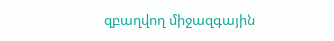զբաղվող միջազգային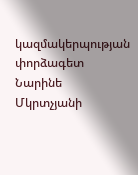կազմակերպության փորձագետ Նարինե Մկրտչյանի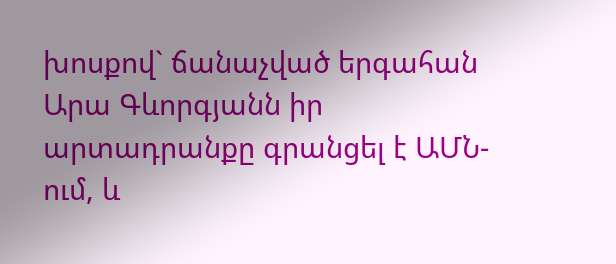խոսքով` ճանաչված երգահան Արա Գևորգյանն իր արտադրանքը գրանցել է ԱՄՆ-ում, և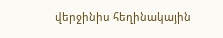վերջինիս հեղինակային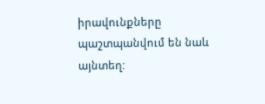իրավունքները պաշտպանվում են նաև այնտեղ: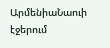ԱրմենիաՆաուի էջերում